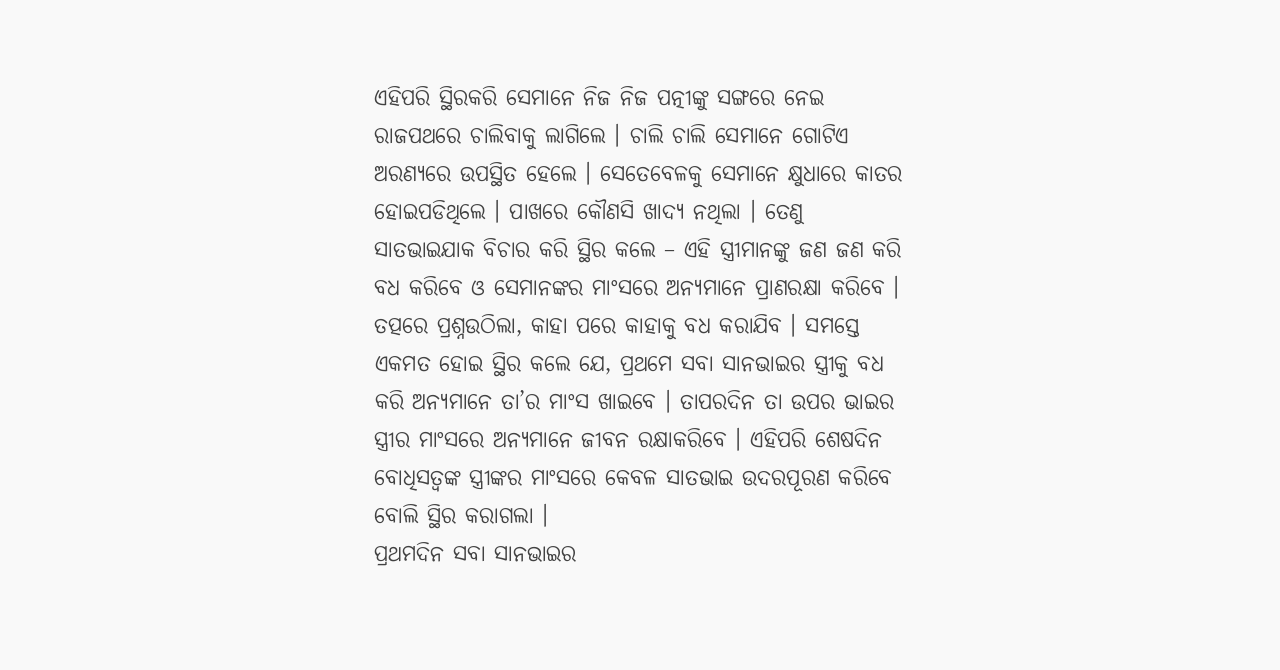ଏହିପରି ସ୍ଥିରକରି ସେମାନେ ନିଜ ନିଜ ପତ୍ନୀଙ୍କୁ ସଙ୍ଗରେ ନେଇ ରାଜପଥରେ ଚାଲିବାକୁ ଲାଗିଲେ । ଚାଲି ଚାଲି ସେମାନେ ଗୋଟିଏ ଅରଣ୍ୟରେ ଉପସ୍ଥିତ ହେଲେ । ସେତେବେଳକୁ ସେମାନେ କ୍ଷୁଧାରେ କାତର ହୋଇପଡିଥିଲେ । ପାଖରେ କୌଣସି ଖାଦ୍ୟ ନଥିଲା । ତେଣୁ ସାତଭାଇଯାକ ବିଚାର କରି ସ୍ଥିର କଲେ – ଏହି ସ୍ତ୍ରୀମାନଙ୍କୁ ଜଣ ଜଣ କରି ବଧ କରିବେ ଓ ସେମାନଙ୍କର ମାଂସରେ ଅନ୍ୟମାନେ ପ୍ରାଣରକ୍ଷା କରିବେ । ତତ୍ପରେ ପ୍ରଶ୍ନଉଠିଲା, କାହା ପରେ କାହାକୁ ବଧ କରାଯିବ । ସମସ୍ତେ ଏକମତ ହୋଇ ସ୍ଥିର କଲେ ଯେ, ପ୍ରଥମେ ସବା ସାନଭାଇର ସ୍ତ୍ରୀକୁ ବଧ କରି ଅନ୍ୟମାନେ ତା’ର ମାଂସ ଖାଇବେ । ତାପରଦିନ ତା ଉପର ଭାଇର ସ୍ତ୍ରୀର ମାଂସରେ ଅନ୍ୟମାନେ ଜୀବନ ରକ୍ଷାକରିବେ । ଏହିପରି ଶେଷଦିନ ବୋଧିସତ୍ୱଙ୍କ ସ୍ତ୍ରୀଙ୍କର ମାଂସରେ କେବଳ ସାତଭାଇ ଉଦରପୂରଣ କରିବେ ବୋଲି ସ୍ଥିର କରାଗଲା ।
ପ୍ରଥମଦିନ ସବା ସାନଭାଇର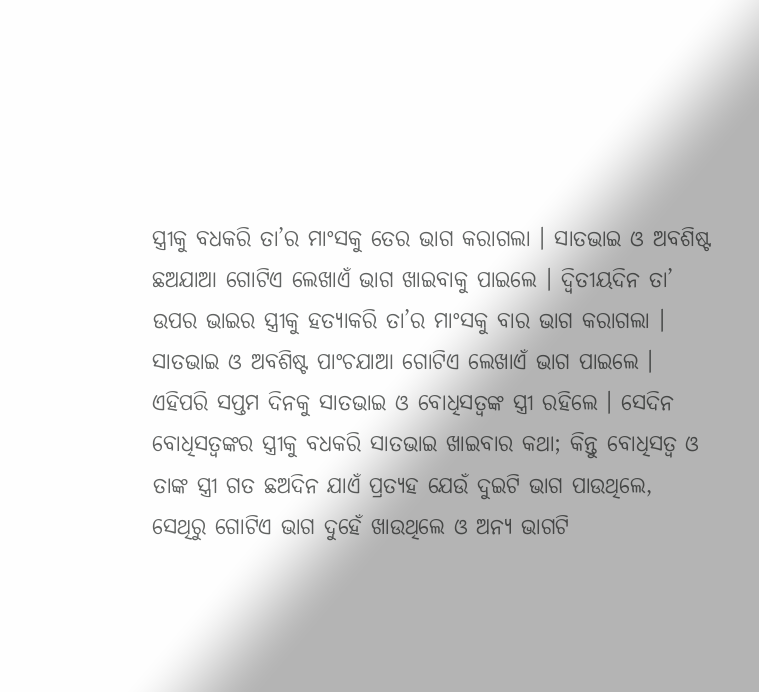ସ୍ତ୍ରୀକୁ ବଧକରି ତା’ର ମାଂସକୁ ତେର ଭାଗ କରାଗଲା । ସାତଭାଇ ଓ ଅବଶିଷ୍ଟ ଛଅଯାଆ ଗୋଟିଏ ଲେଖାଏଁ ଭାଗ ଖାଇବାକୁ ପାଇଲେ । ଦ୍ୱିତୀୟଦିନ ତା’ ଉପର ଭାଇର ସ୍ତ୍ରୀକୁ ହତ୍ୟାକରି ତା’ର ମାଂସକୁ ବାର ଭାଗ କରାଗଲା । ସାତଭାଇ ଓ ଅବଶିଷ୍ଟ ପାଂଚଯାଆ ଗୋଟିଏ ଲେଖାଏଁ ଭାଗ ପାଇଲେ । ଏହିପରି ସପ୍ତମ ଦିନକୁ ସାତଭାଇ ଓ ବୋଧିସତ୍ୱଙ୍କ ସ୍ତ୍ରୀ ରହିଲେ । ସେଦିନ ବୋଧିସତ୍ୱଙ୍କର ସ୍ତ୍ରୀକୁ ବଧକରି ସାତଭାଇ ଖାଇବାର କଥା; କିନ୍ତୁ ବୋଧିସତ୍ୱ ଓ ତାଙ୍କ ସ୍ତ୍ରୀ ଗତ ଛଅଦିନ ଯାଏଁ ପ୍ରତ୍ୟହ ଯେଉଁ ଦୁଇଟି ଭାଗ ପାଉଥିଲେ, ସେଥିରୁ ଗୋଟିଏ ଭାଗ ଦୁହେଁ ଖାଉଥିଲେ ଓ ଅନ୍ୟ ଭାଗଟି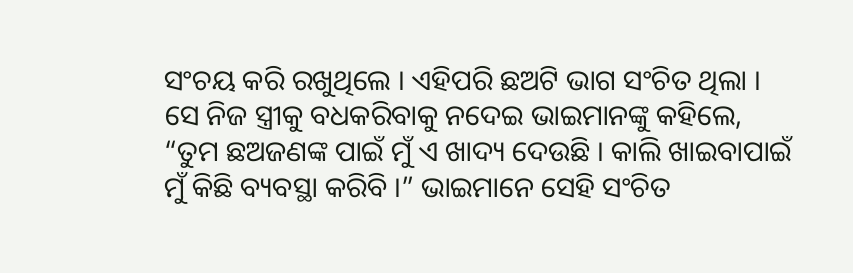ସଂଚୟ କରି ରଖୁଥିଲେ । ଏହିପରି ଛଅଟି ଭାଗ ସଂଚିତ ଥିଲା । ସେ ନିଜ ସ୍ତ୍ରୀକୁ ବଧକରିବାକୁ ନଦେଇ ଭାଇମାନଙ୍କୁ କହିଲେ, “ତୁମ ଛଅଜଣଙ୍କ ପାଇଁ ମୁଁ ଏ ଖାଦ୍ୟ ଦେଉଛି । କାଲି ଖାଇବାପାଇଁ ମୁଁ କିଛି ବ୍ୟବସ୍ଥା କରିବି ।” ଭାଇମାନେ ସେହି ସଂଚିତ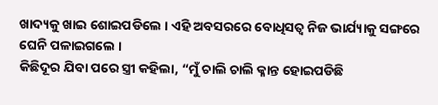ଖାଦ୍ୟକୁ ଖାଇ ଶୋଇପଡିଲେ । ଏହି ଅବସରରେ ବୋଧିସତ୍ୱ ନିଜ ଭାର୍ଯ୍ୟାକୁ ସଙ୍ଗରେ ଘେନି ପଳାଇଗଲେ ।
କିଛିଦୂର ଯିବା ପରେ ସ୍ତ୍ରୀ କହିଲା, “ମୁଁ ଚାଲି ଚାଲି କ୍ଳାନ୍ତ ହୋଇପଡିଛି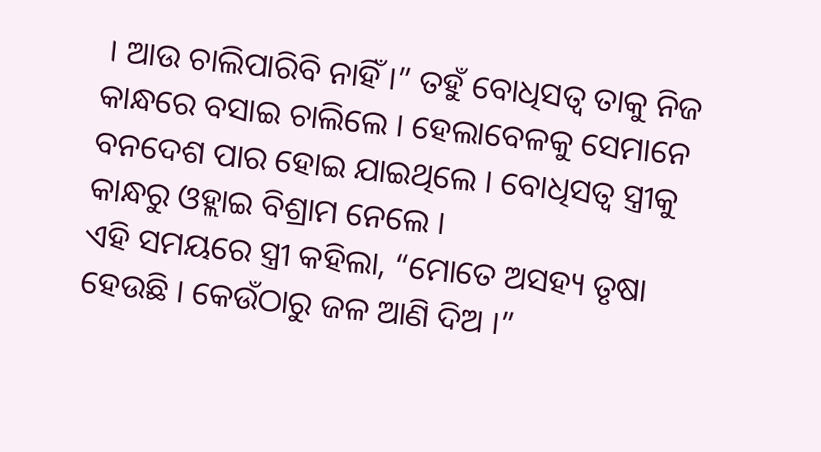। ଆଉ ଚାଲିପାରିବି ନାହିଁ ।” ତହୁଁ ବୋଧିସତ୍ୱ ତାକୁ ନିଜ କାନ୍ଧରେ ବସାଇ ଚାଲିଲେ । ହେଲାବେଳକୁ ସେମାନେ ବନଦେଶ ପାର ହୋଇ ଯାଇଥିଲେ । ବୋଧିସତ୍ୱ ସ୍ତ୍ରୀକୁ କାନ୍ଧରୁ ଓହ୍ଲାଇ ବିଶ୍ରାମ ନେଲେ ।
ଏହି ସମୟରେ ସ୍ତ୍ରୀ କହିଲା, “ମୋତେ ଅସହ୍ୟ ତୃଷା ହେଉଛି । କେଉଁଠାରୁ ଜଳ ଆଣି ଦିଅ ।”